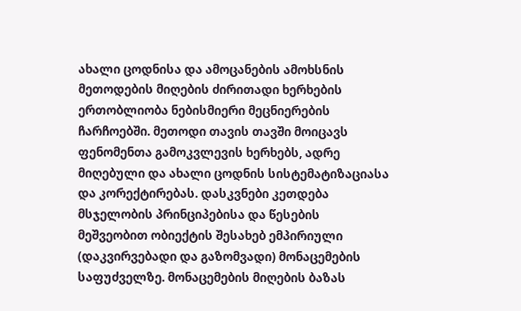ახალი ცოდნისა და ამოცანების ამოხსნის მეთოდების მიღების ძირითადი ხერხების ერთობლიობა ნებისმიერი მეცნიერების ჩარჩოებში. მეთოდი თავის თავში მოიცავს ფენომენთა გამოკვლევის ხერხებს, ადრე მიღებული და ახალი ცოდნის სისტემატიზაციასა და კორექტირებას. დასკვნები კეთდება მსჯელობის პრინციპებისა და წესების მეშვეობით ობიექტის შესახებ ემპირიული (დაკვირვებადი და გაზომვადი) მონაცემების საფუძველზე. მონაცემების მიღების ბაზას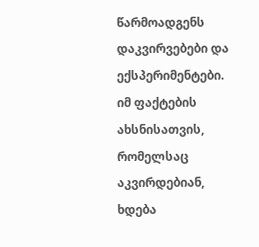წარმოადგენს დაკვირვებები და ექსპერიმენტები. იმ ფაქტების ახსნისათვის, რომელსაც აკვირდებიან, ხდება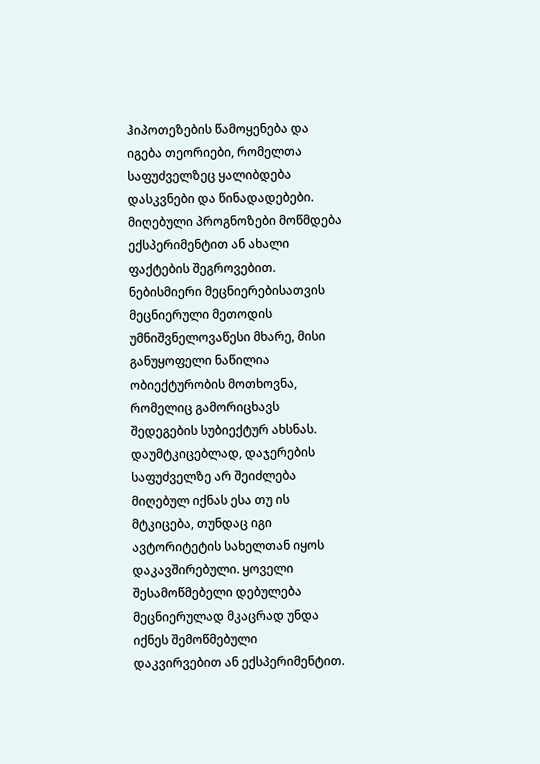ჰიპოთეზების წამოყენება და იგება თეორიები, რომელთა საფუძველზეც ყალიბდება დასკვნები და წინადადებები. მიღებული პროგნოზები მოწმდება ექსპერიმენტით ან ახალი ფაქტების შეგროვებით. ნებისმიერი მეცნიერებისათვის მეცნიერული მეთოდის უმნიშვნელოვაწესი მხარე, მისი განუყოფელი ნაწილია ობიექტურობის მოთხოვნა, რომელიც გამორიცხავს შედეგების სუბიექტურ ახსნას. დაუმტკიცებლად, დაჯერების საფუძველზე არ შეიძლება მიღებულ იქნას ესა თუ ის მტკიცება, თუნდაც იგი ავტორიტეტის სახელთან იყოს დაკავშირებული. ყოველი შესამოწმებელი დებულება მეცნიერულად მკაცრად უნდა იქნეს შემოწმებული დაკვირვებით ან ექსპერიმენტით.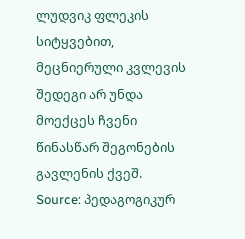ლუდვიკ ფლეკის სიტყვებით, მეცნიერული კვლევის შედეგი არ უნდა მოექცეს ჩვენი წინასწარ შეგონების გავლენის ქვეშ.
Source: პედაგოგიკურ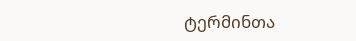ტერმინთა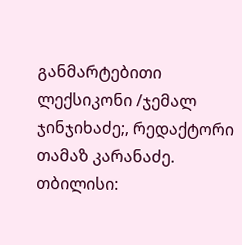განმარტებითი ლექსიკონი /ჯემალ ჯინჯიხაძე;, რედაქტორი თამაზ კარანაძე. თბილისი: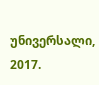უნივერსალი, 2017.